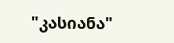"კასიანა"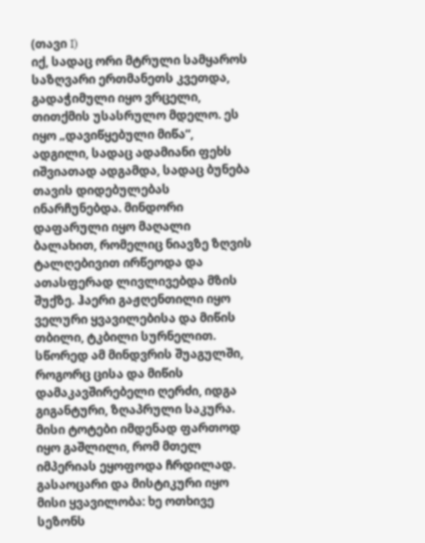(თავი I)
იქ, სადაც ორი მტრული სამყაროს საზღვარი ერთმანეთს კვეთდა, გადაჭიმული იყო ვრცელი, თითქმის უსასრულო მდელო. ეს იყო „დავიწყებული მიწა“, ადგილი, სადაც ადამიანი ფეხს იშვიათად ადგამდა, სადაც ბუნება თავის დიდებულებას ინარჩუნებდა. მინდორი დაფარული იყო მაღალი ბალახით, რომელიც ნიავზე ზღვის ტალღებივით ირწეოდა და ათასფერად ლივლივებდა მზის შუქზე. ჰაერი გაჟღენთილი იყო ველური ყვავილებისა და მიწის თბილი, ტკბილი სურნელით. სწორედ ამ მინდვრის შუაგულში, როგორც ცისა და მიწის დამაკავშირებელი ღერძი, იდგა გიგანტური, ზღაპრული საკურა. მისი ტოტები იმდენად ფართოდ იყო გაშლილი, რომ მთელ იმპერიას ეყოფოდა ჩრდილად. გასაოცარი და მისტიკური იყო მისი ყვავილობა: ხე ოთხივე სეზონს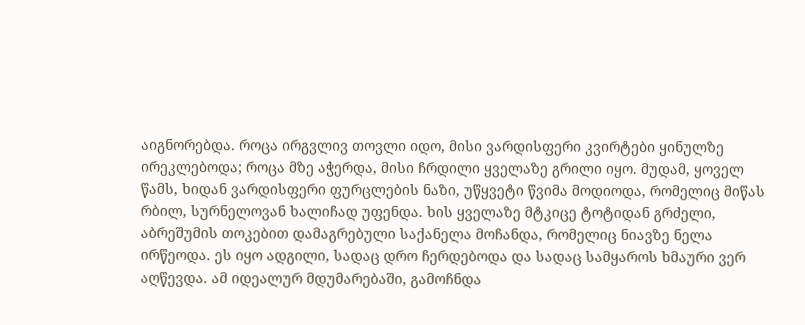აიგნორებდა. როცა ირგვლივ თოვლი იდო, მისი ვარდისფერი კვირტები ყინულზე ირეკლებოდა; როცა მზე აჭერდა, მისი ჩრდილი ყველაზე გრილი იყო. მუდამ, ყოველ წამს, ხიდან ვარდისფერი ფურცლების ნაზი, უწყვეტი წვიმა მოდიოდა, რომელიც მიწას რბილ, სურნელოვან ხალიჩად უფენდა. ხის ყველაზე მტკიცე ტოტიდან გრძელი, აბრეშუმის თოკებით დამაგრებული საქანელა მოჩანდა, რომელიც ნიავზე ნელა ირწეოდა. ეს იყო ადგილი, სადაც დრო ჩერდებოდა და სადაც სამყაროს ხმაური ვერ აღწევდა. ამ იდეალურ მდუმარებაში, გამოჩნდა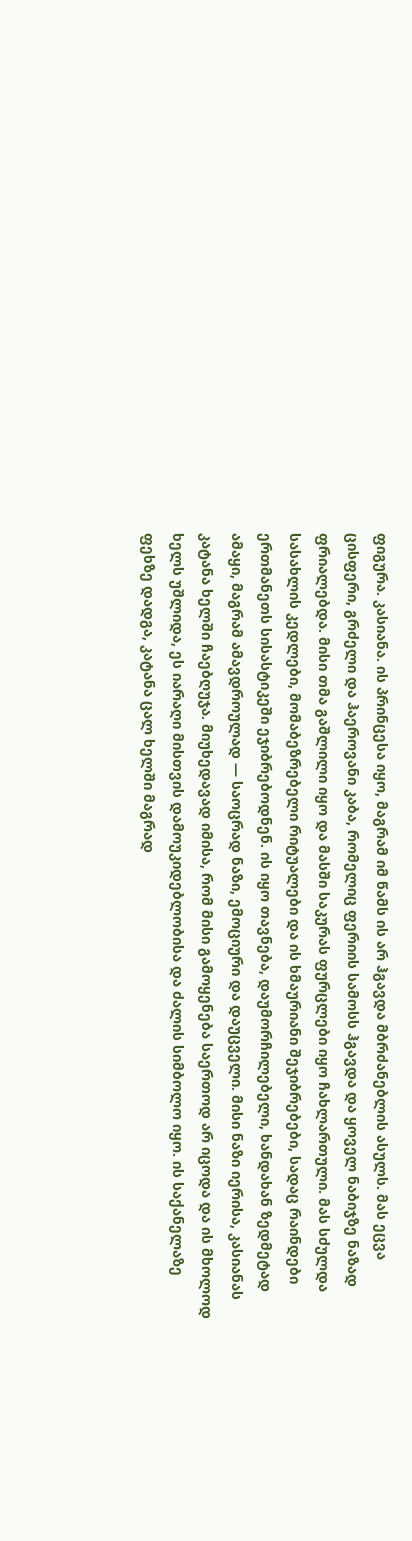ფიგურა. კასიანა. ის პრინცესა იყო, მაგრამ იმ წამს ის არ ჰგავდა მბრძანებლის ასულს. მას ეცვა ცისფერი, გრძელი და ჰაეროვანი კაბა, რომელიც ფერიის სამოსს ჰგავდა და ყოველ ნაბიჯზე ნაზად ფრიალებდა. მისი თმა გაშლილი იყო და მასში საკურას ფურცლები იყო ჩახლართული. მას სძულდა სასახლის კედლები, მომაბეზრებელი რიტუალები და ის ხმაურიანი შეჯიბრებები, სადაც რაინდები ერთმანეთს სისასტიკეში ეჯიბრებოდნენ. ის იყო თავნება, დაუმორჩილებელი, ხანდახან ზედმეტად ამაყი, მაგრამ ამავდროულად — საოცრად ნაზი, ემოციური და დაუცველი. მისი ნაზი იერისა, კასიანას კატანა ხელში ჩაებღუჯა. მიუხედავად იმისა, რომ მისი გამოყენება საერთოდ არ იცოდა და ის მხოლოდ ხელს უშლიდა, ეს იარაღი მისთვის დამოუკიდებლობისა და ძალის სიმბოლო იყო. ის საქანელაზე ფეხზე დადგა, კატანა ცალ ხელში მაგრად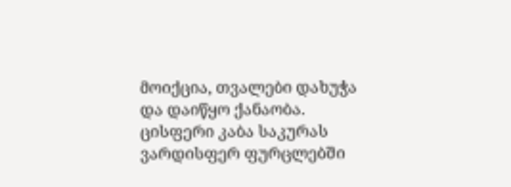მოიქცია, თვალები დახუჭა და დაიწყო ქანაობა. ცისფერი კაბა საკურას ვარდისფერ ფურცლებში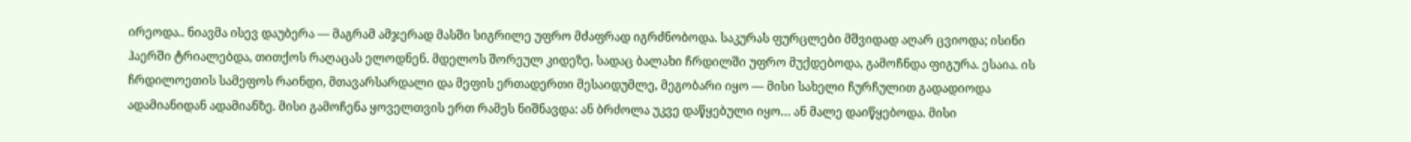ირეოდა.. ნიავმა ისევ დაუბერა — მაგრამ ამჯერად მასში სიგრილე უფრო მძაფრად იგრძნობოდა. საკურას ფურცლები მშვიდად აღარ ცვიოდა; ისინი ჰაერში ტრიალებდა, თითქოს რაღაცას ელოდნენ. მდელოს შორეულ კიდეზე, სადაც ბალახი ჩრდილში უფრო მუქდებოდა, გამოჩნდა ფიგურა. ესაია. ის ჩრდილოეთის სამეფოს რაინდი, მთავარსარდალი და მეფის ერთადერთი მესაიდუმლე, მეგობარი იყო — მისი სახელი ჩურჩულით გადადიოდა ადამიანიდან ადამიანზე. მისი გამოჩენა ყოველთვის ერთ რამეს ნიშნავდა: ან ბრძოლა უკვე დაწყებული იყო… ან მალე დაიწყებოდა. მისი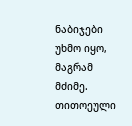ნაბიჯები უხმო იყო, მაგრამ მძიმე. თითოეული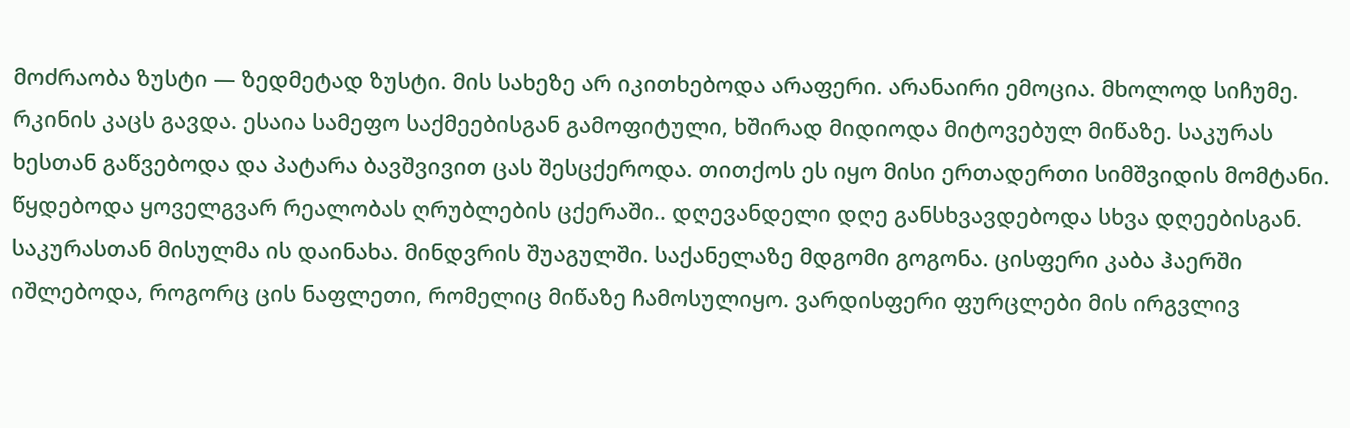მოძრაობა ზუსტი — ზედმეტად ზუსტი. მის სახეზე არ იკითხებოდა არაფერი. არანაირი ემოცია. მხოლოდ სიჩუმე. რკინის კაცს გავდა. ესაია სამეფო საქმეებისგან გამოფიტული, ხშირად მიდიოდა მიტოვებულ მიწაზე. საკურას ხესთან გაწვებოდა და პატარა ბავშვივით ცას შესცქეროდა. თითქოს ეს იყო მისი ერთადერთი სიმშვიდის მომტანი. წყდებოდა ყოველგვარ რეალობას ღრუბლების ცქერაში.. დღევანდელი დღე განსხვავდებოდა სხვა დღეებისგან. საკურასთან მისულმა ის დაინახა. მინდვრის შუაგულში. საქანელაზე მდგომი გოგონა. ცისფერი კაბა ჰაერში იშლებოდა, როგორც ცის ნაფლეთი, რომელიც მიწაზე ჩამოსულიყო. ვარდისფერი ფურცლები მის ირგვლივ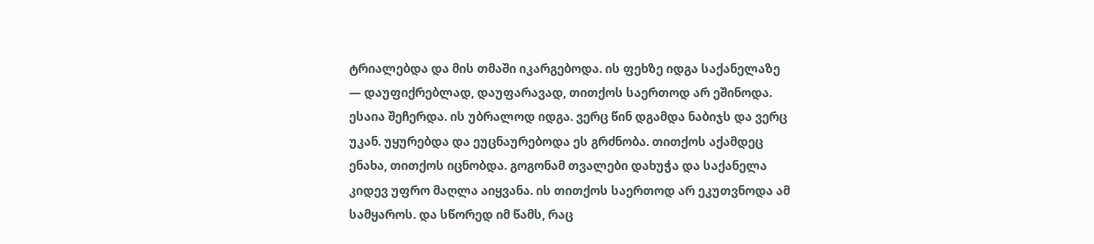ტრიალებდა და მის თმაში იკარგებოდა. ის ფეხზე იდგა საქანელაზე — დაუფიქრებლად, დაუფარავად, თითქოს საერთოდ არ ეშინოდა. ესაია შეჩერდა. ის უბრალოდ იდგა. ვერც წინ დგამდა ნაბიჯს და ვერც უკან. უყურებდა და ეუცნაურებოდა ეს გრძნობა. თითქოს აქამდეც ენახა, თითქოს იცნობდა. გოგონამ თვალები დახუჭა და საქანელა კიდევ უფრო მაღლა აიყვანა. ის თითქოს საერთოდ არ ეკუთვნოდა ამ სამყაროს. და სწორედ იმ წამს, რაც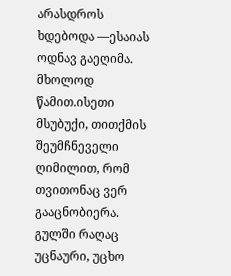არასდროს ხდებოდა —ესაიას ოდნავ გაეღიმა. მხოლოდ წამით.ისეთი მსუბუქი, თითქმის შეუმჩნეველი ღიმილით, რომ თვითონაც ვერ გააცნობიერა. გულში რაღაც უცნაური, უცხო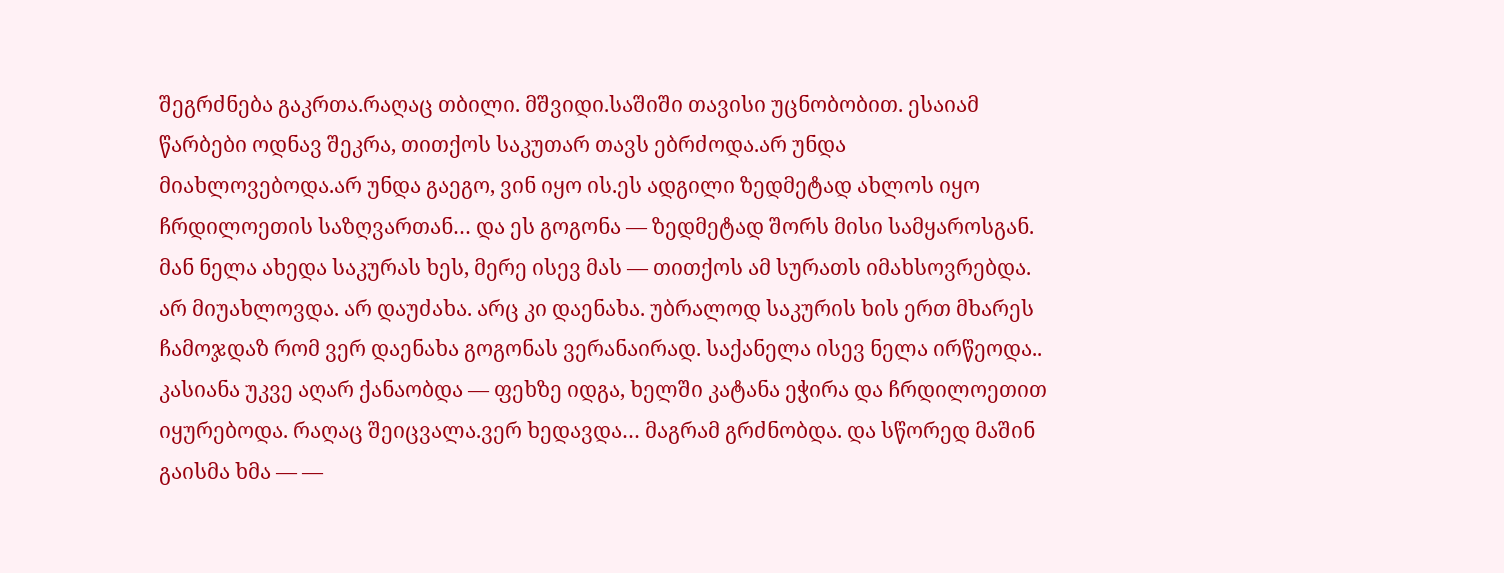შეგრძნება გაკრთა.რაღაც თბილი. მშვიდი.საშიში თავისი უცნობობით. ესაიამ წარბები ოდნავ შეკრა, თითქოს საკუთარ თავს ებრძოდა.არ უნდა მიახლოვებოდა.არ უნდა გაეგო, ვინ იყო ის.ეს ადგილი ზედმეტად ახლოს იყო ჩრდილოეთის საზღვართან… და ეს გოგონა — ზედმეტად შორს მისი სამყაროსგან. მან ნელა ახედა საკურას ხეს, მერე ისევ მას — თითქოს ამ სურათს იმახსოვრებდა. არ მიუახლოვდა. არ დაუძახა. არც კი დაენახა. უბრალოდ საკურის ხის ერთ მხარეს ჩამოჯდაზ რომ ვერ დაენახა გოგონას ვერანაირად. საქანელა ისევ ნელა ირწეოდა.. კასიანა უკვე აღარ ქანაობდა — ფეხზე იდგა, ხელში კატანა ეჭირა და ჩრდილოეთით იყურებოდა. რაღაც შეიცვალა.ვერ ხედავდა… მაგრამ გრძნობდა. და სწორედ მაშინ გაისმა ხმა — —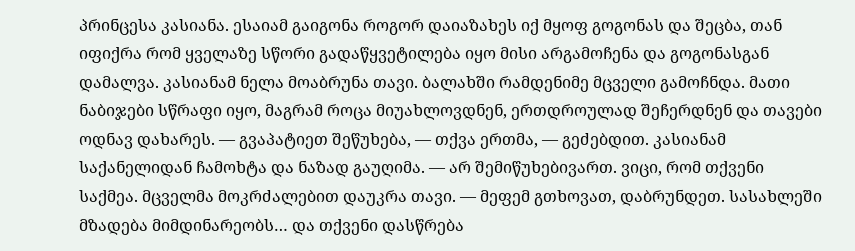პრინცესა კასიანა. ესაიამ გაიგონა როგორ დაიაზახეს იქ მყოფ გოგონას და შეცბა, თან იფიქრა რომ ყველაზე სწორი გადაწყვეტილება იყო მისი არგამოჩენა და გოგონასგან დამალვა. კასიანამ ნელა მოაბრუნა თავი. ბალახში რამდენიმე მცველი გამოჩნდა. მათი ნაბიჯები სწრაფი იყო, მაგრამ როცა მიუახლოვდნენ, ერთდროულად შეჩერდნენ და თავები ოდნავ დახარეს. — გვაპატიეთ შეწუხება, — თქვა ერთმა, — გეძებდით. კასიანამ საქანელიდან ჩამოხტა და ნაზად გაუღიმა. — არ შემიწუხებივართ. ვიცი, რომ თქვენი საქმეა. მცველმა მოკრძალებით დაუკრა თავი. — მეფემ გთხოვათ, დაბრუნდეთ. სასახლეში მზადება მიმდინარეობს… და თქვენი დასწრება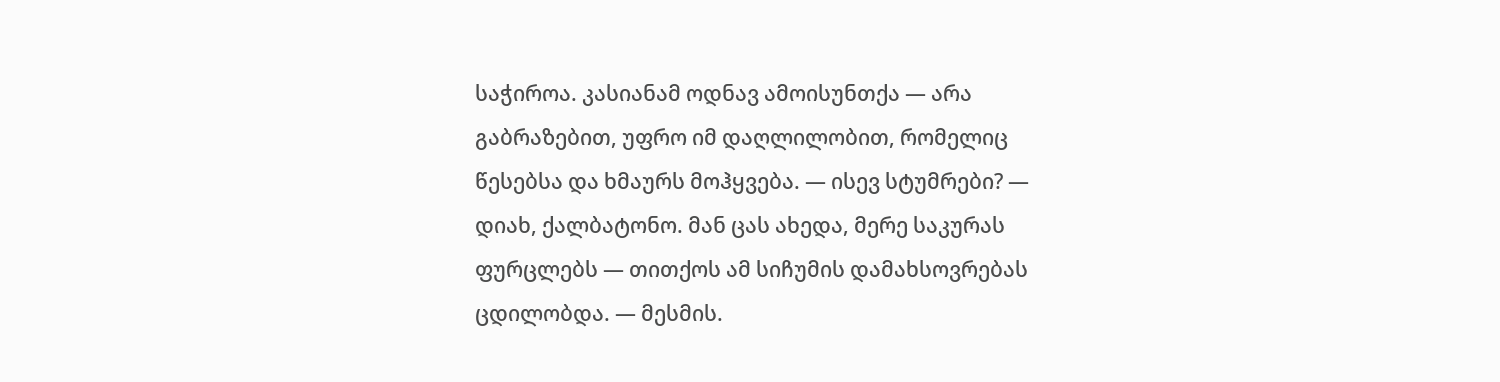საჭიროა. კასიანამ ოდნავ ამოისუნთქა — არა გაბრაზებით, უფრო იმ დაღლილობით, რომელიც წესებსა და ხმაურს მოჰყვება. — ისევ სტუმრები? — დიახ, ქალბატონო. მან ცას ახედა, მერე საკურას ფურცლებს — თითქოს ამ სიჩუმის დამახსოვრებას ცდილობდა. — მესმის.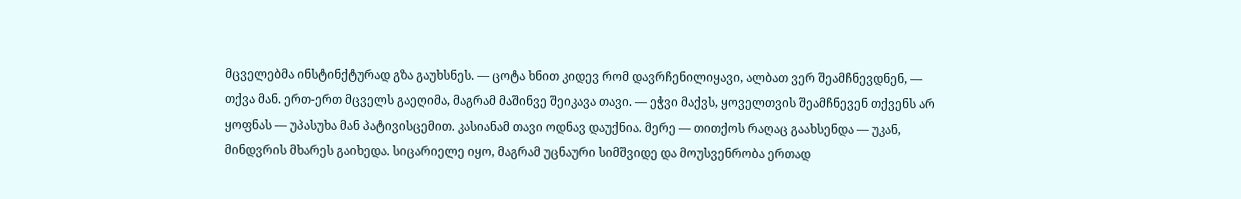მცველებმა ინსტინქტურად გზა გაუხსნეს. — ცოტა ხნით კიდევ რომ დავრჩენილიყავი, ალბათ ვერ შეამჩნევდნენ, — თქვა მან. ერთ-ერთ მცველს გაეღიმა, მაგრამ მაშინვე შეიკავა თავი. — ეჭვი მაქვს, ყოველთვის შეამჩნევენ თქვენს არ ყოფნას — უპასუხა მან პატივისცემით. კასიანამ თავი ოდნავ დაუქნია. მერე — თითქოს რაღაც გაახსენდა — უკან, მინდვრის მხარეს გაიხედა. სიცარიელე იყო, მაგრამ უცნაური სიმშვიდე და მოუსვენრობა ერთად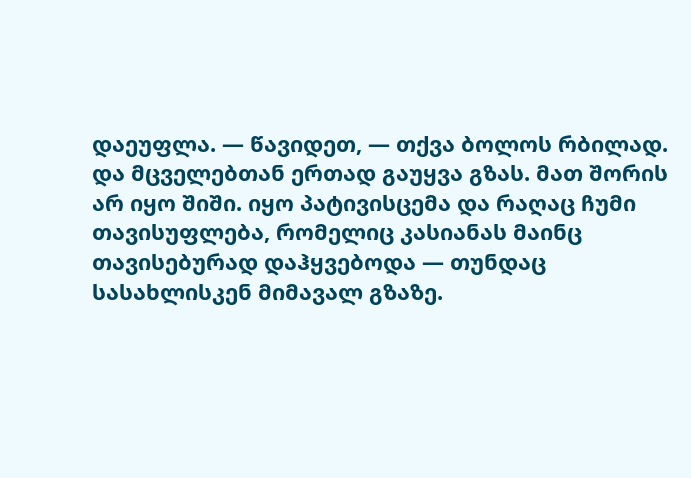დაეუფლა. — წავიდეთ, — თქვა ბოლოს რბილად. და მცველებთან ერთად გაუყვა გზას. მათ შორის არ იყო შიში. იყო პატივისცემა და რაღაც ჩუმი თავისუფლება, რომელიც კასიანას მაინც თავისებურად დაჰყვებოდა — თუნდაც სასახლისკენ მიმავალ გზაზე.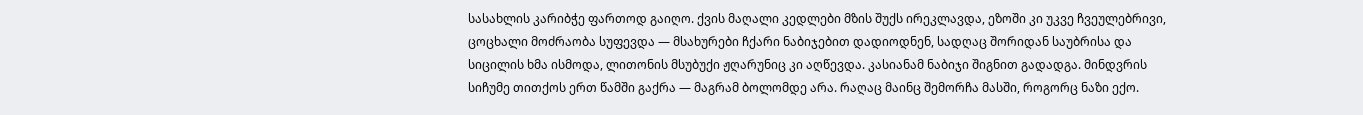სასახლის კარიბჭე ფართოდ გაიღო. ქვის მაღალი კედლები მზის შუქს ირეკლავდა, ეზოში კი უკვე ჩვეულებრივი, ცოცხალი მოძრაობა სუფევდა — მსახურები ჩქარი ნაბიჯებით დადიოდნენ, სადღაც შორიდან საუბრისა და სიცილის ხმა ისმოდა, ლითონის მსუბუქი ჟღარუნიც კი აღწევდა. კასიანამ ნაბიჯი შიგნით გადადგა. მინდვრის სიჩუმე თითქოს ერთ წამში გაქრა — მაგრამ ბოლომდე არა. რაღაც მაინც შემორჩა მასში, როგორც ნაზი ექო.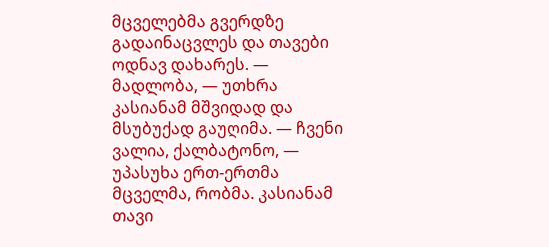მცველებმა გვერდზე გადაინაცვლეს და თავები ოდნავ დახარეს. — მადლობა, — უთხრა კასიანამ მშვიდად და მსუბუქად გაუღიმა. — ჩვენი ვალია, ქალბატონო, — უპასუხა ერთ-ერთმა მცველმა, რობმა. კასიანამ თავი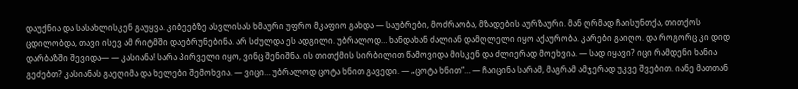დაუქნია და სასახლისკენ გაუყვა. კიბეებზე ასვლისას ხმაური უფრო მკაფიო გახდა — საუბრები, მოძრაობა, მზადების აურზაური. მან ღრმად ჩაისუნთქა, თითქოს ცდილობდა, თავი ისევ ამ რიტმში დაებრუნებინა. არ სძულდა ეს ადგილი. უბრალოდ… ხანდახან ძალიან დამღლელი იყო აქაურობა. კარები გაიღო. და როგორც კი დიდ დარბაზში შევიდა— — კასიანა! სარა პირველი იყო, ვინც შენიშნა. ის თითქმის სირბილით წამოვიდა მისკენ და ძლიერად მოეხვია. — სად იყავი? იცი რამდენი ხანია გეძებთ? კასიანას გაეღიმა და ხელები შემოხვია. — ვიცი… უბრალოდ ცოტა ხნით გავედი. — „ცოტა ხნით“… — ჩაიცინა სარამ, მაგრამ ამჯერად უკვე შვებით. იანე მათთან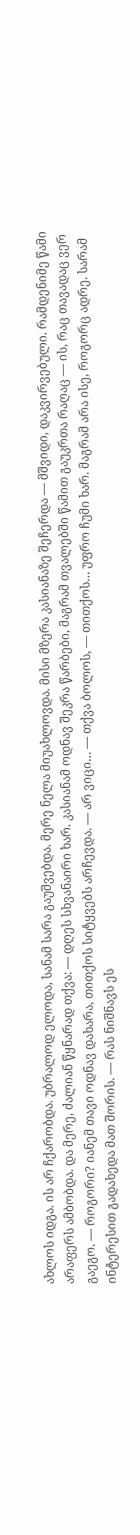ახლოს იდგა. ის არ ჩქარობდა. უბრალოდ ელოდა, სანამ სარა გაუშვებდა. მერე ნელა მიუახლოვდა. მისი მზერა კასიანაზე შეჩერდა — მშვიდი, დაკვირვებული. რამდენიმე წამი არაფერს ამბობდა. და მერე, ძალიან წყნარად თქვა: — დღეს სხვანაირი ხარ. კასიანამ ოდნავ შეკრა წარბები, მაგრამ თვალებში წამით გაუკრთა რაღაც — ის, რაც თავადაც ვერ გაეგო. — როგორი? იანემ თავი ოდნავ დახარა, თითქოს სიტყვებს არჩევდა. — არ ვიცი… — თქვა ბოლოს, — თითქოს… უფრო ჩუმი ხარ. მაგრამ არა ისე, როგორც ადრე. სარამ ინტერესით გადახედა მათ შორის. — რას ნიშნავს ეს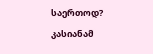საერთოდ? კასიანამ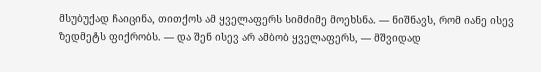მსუბუქად ჩაიცინა, თითქოს ამ ყველაფერს სიმძიმე მოეხსნა. — ნიშნავს, რომ იანე ისევ ზედმეტს ფიქრობს. — და შენ ისევ არ ამბობ ყველაფერს, — მშვიდად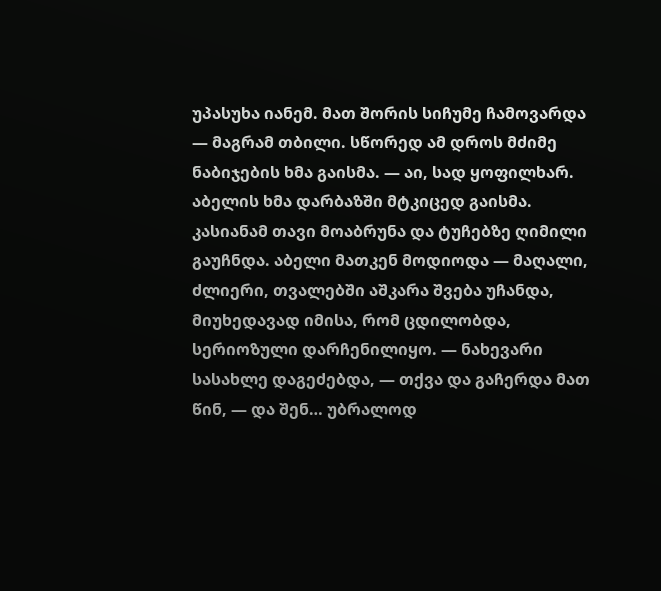უპასუხა იანემ. მათ შორის სიჩუმე ჩამოვარდა — მაგრამ თბილი. სწორედ ამ დროს მძიმე ნაბიჯების ხმა გაისმა. — აი, სად ყოფილხარ. აბელის ხმა დარბაზში მტკიცედ გაისმა. კასიანამ თავი მოაბრუნა და ტუჩებზე ღიმილი გაუჩნდა. აბელი მათკენ მოდიოდა — მაღალი, ძლიერი, თვალებში აშკარა შვება უჩანდა, მიუხედავად იმისა, რომ ცდილობდა, სერიოზული დარჩენილიყო. — ნახევარი სასახლე დაგეძებდა, — თქვა და გაჩერდა მათ წინ, — და შენ… უბრალოდ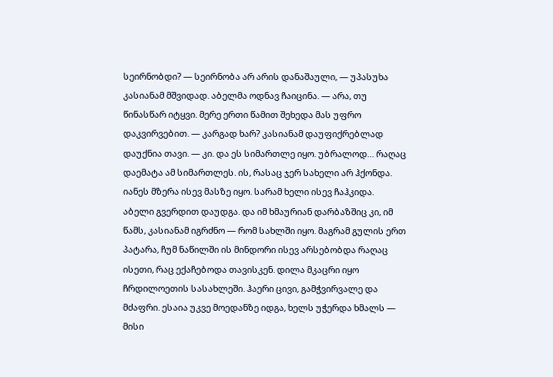სეირნობდი? — სეირნობა არ არის დანაშაული, — უპასუხა კასიანამ მშვიდად. აბელმა ოდნავ ჩაიცინა. — არა, თუ წინასწარ იტყვი. მერე ერთი წამით შეხედა მას უფრო დაკვირვებით. — კარგად ხარ? კასიანამ დაუფიქრებლად დაუქნია თავი. — კი. და ეს სიმართლე იყო. უბრალოდ… რაღაც დაემატა ამ სიმართლეს. ის, რასაც ჯერ სახელი არ ჰქონდა. იანეს მზერა ისევ მასზე იყო. სარამ ხელი ისევ ჩაჰკიდა. აბელი გვერდით დაუდგა. და იმ ხმაურიან დარბაზშიც კი, იმ წამს, კასიანამ იგრძნო — რომ სახლში იყო. მაგრამ გულის ერთ პატარა, ჩუმ ნაწილში ის მინდორი ისევ არსებობდა რაღაც ისეთი, რაც ექაჩებოდა თავისკენ. დილა მკაცრი იყო ჩრდილოეთის სასახლეში. ჰაერი ცივი, გამჭვირვალე და მძაფრი. ესაია უკვე მოედანზე იდგა, ხელს უჭერდა ხმალს — მისი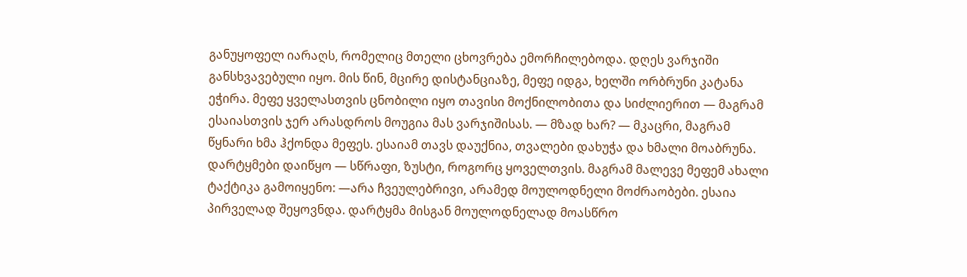განუყოფელ იარაღს, რომელიც მთელი ცხოვრება ემორჩილებოდა. დღეს ვარჯიში განსხვავებული იყო. მის წინ, მცირე დისტანციაზე, მეფე იდგა, ხელში ორბრუნი კატანა ეჭირა. მეფე ყველასთვის ცნობილი იყო თავისი მოქნილობითა და სიძლიერით — მაგრამ ესაიასთვის ჯერ არასდროს მოუგია მას ვარჯიშისას. — მზად ხარ? — მკაცრი, მაგრამ წყნარი ხმა ჰქონდა მეფეს. ესაიამ თავს დაუქნია, თვალები დახუჭა და ხმალი მოაბრუნა. დარტყმები დაიწყო — სწრაფი, ზუსტი, როგორც ყოველთვის. მაგრამ მალევე მეფემ ახალი ტაქტიკა გამოიყენო: —არა ჩვეულებრივი, არამედ მოულოდნელი მოძრაობები. ესაია პირველად შეყოვნდა. დარტყმა მისგან მოულოდნელად მოასწრო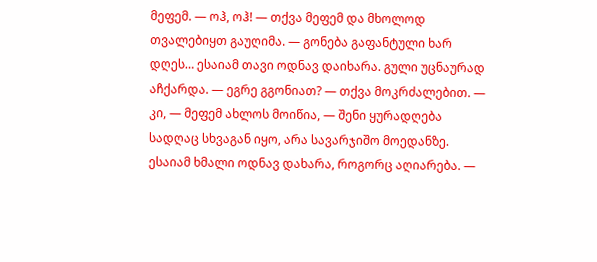მეფემ. — ოჰ, ოჰ! — თქვა მეფემ და მხოლოდ თვალებიყთ გაუღიმა. — გონება გაფანტული ხარ დღეს… ესაიამ თავი ოდნავ დაიხარა. გული უცნაურად აჩქარდა. — ეგრე გგონიათ? — თქვა მოკრძალებით. — კი, — მეფემ ახლოს მოიწია, — შენი ყურადღება სადღაც სხვაგან იყო, არა სავარჯიშო მოედანზე. ესაიამ ხმალი ოდნავ დახარა, როგორც აღიარება. —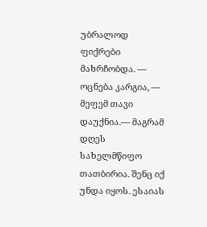უბრალოდ ფიქრები მახრჩობდა. — ოცნება კარგია, — მეფემ თავი დაუქნია.— მაგრამ დღეს სახელმწიფო თათბირია. შენც იქ უნდა იყოს. ესაიას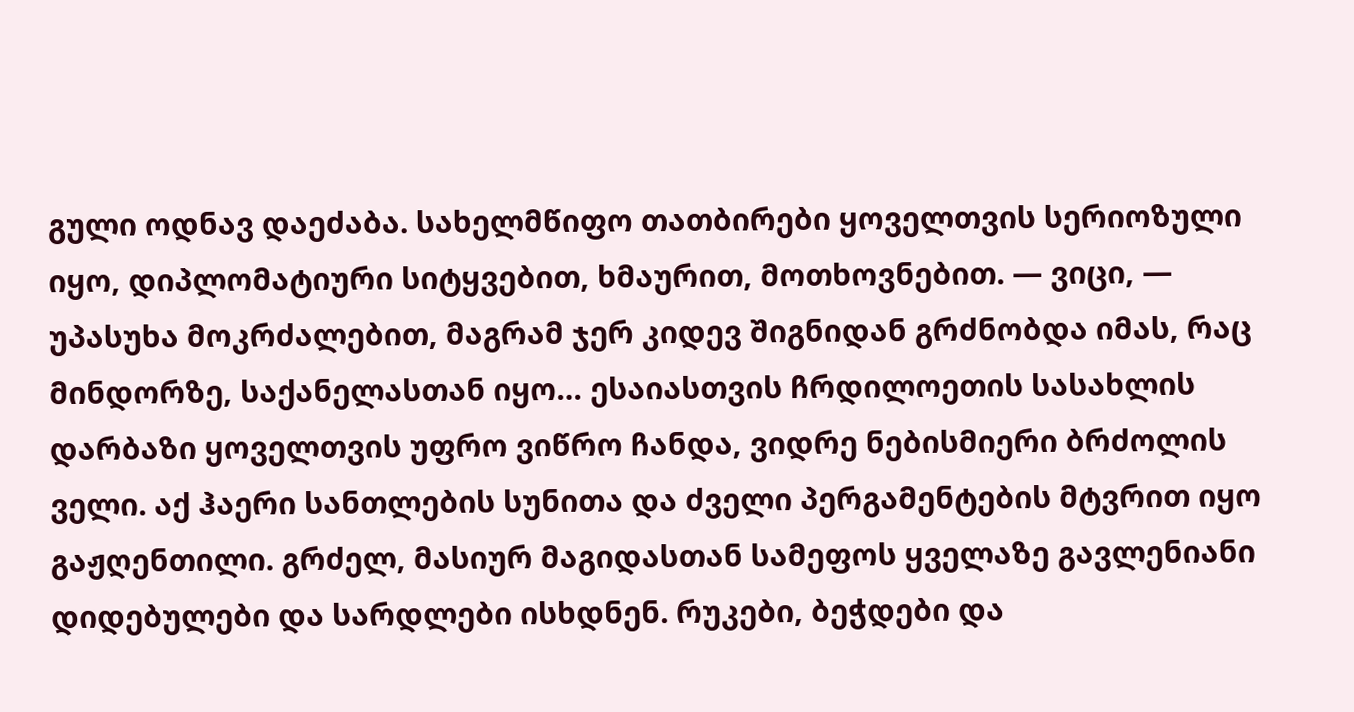გული ოდნავ დაეძაბა. სახელმწიფო თათბირები ყოველთვის სერიოზული იყო, დიპლომატიური სიტყვებით, ხმაურით, მოთხოვნებით. — ვიცი, — უპასუხა მოკრძალებით, მაგრამ ჯერ კიდევ შიგნიდან გრძნობდა იმას, რაც მინდორზე, საქანელასთან იყო… ესაიასთვის ჩრდილოეთის სასახლის დარბაზი ყოველთვის უფრო ვიწრო ჩანდა, ვიდრე ნებისმიერი ბრძოლის ველი. აქ ჰაერი სანთლების სუნითა და ძველი პერგამენტების მტვრით იყო გაჟღენთილი. გრძელ, მასიურ მაგიდასთან სამეფოს ყველაზე გავლენიანი დიდებულები და სარდლები ისხდნენ. რუკები, ბეჭდები და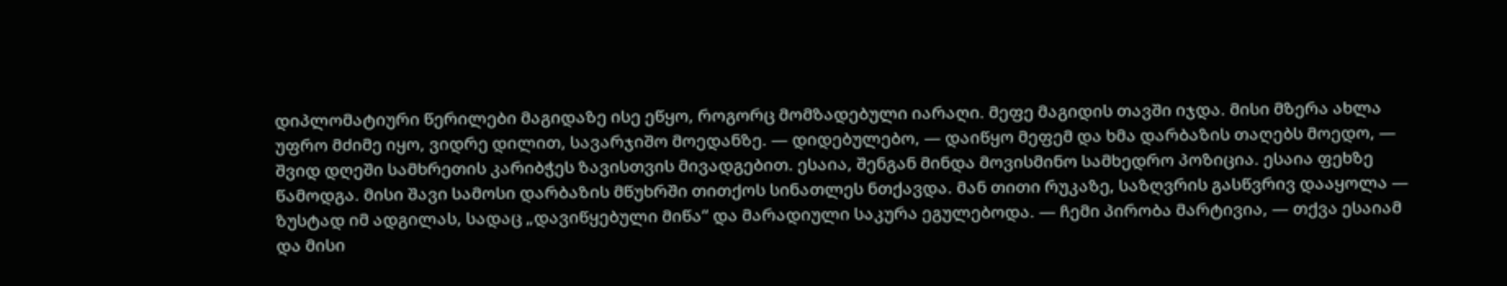დიპლომატიური წერილები მაგიდაზე ისე ეწყო, როგორც მომზადებული იარაღი. მეფე მაგიდის თავში იჯდა. მისი მზერა ახლა უფრო მძიმე იყო, ვიდრე დილით, სავარჯიშო მოედანზე. — დიდებულებო, — დაიწყო მეფემ და ხმა დარბაზის თაღებს მოედო, — შვიდ დღეში სამხრეთის კარიბჭეს ზავისთვის მივადგებით. ესაია, შენგან მინდა მოვისმინო სამხედრო პოზიცია. ესაია ფეხზე წამოდგა. მისი შავი სამოსი დარბაზის მწუხრში თითქოს სინათლეს ნთქავდა. მან თითი რუკაზე, საზღვრის გასწვრივ დააყოლა — ზუსტად იმ ადგილას, სადაც „დავიწყებული მიწა“ და მარადიული საკურა ეგულებოდა. — ჩემი პირობა მარტივია, — თქვა ესაიამ და მისი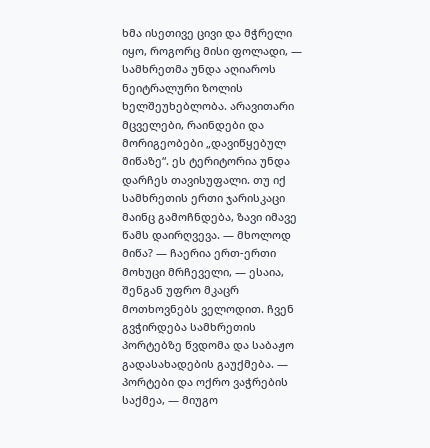ხმა ისეთივე ცივი და მჭრელი იყო, როგორც მისი ფოლადი, — სამხრეთმა უნდა აღიაროს ნეიტრალური ზოლის ხელშეუხებლობა. არავითარი მცველები, რაინდები და მორიგეობები „დავიწყებულ მიწაზე“. ეს ტერიტორია უნდა დარჩეს თავისუფალი. თუ იქ სამხრეთის ერთი ჯარისკაცი მაინც გამოჩნდება, ზავი იმავე წამს დაირღვევა. — მხოლოდ მიწა? — ჩაერია ერთ-ერთი მოხუცი მრჩეველი, — ესაია, შენგან უფრო მკაცრ მოთხოვნებს ველოდით. ჩვენ გვჭირდება სამხრეთის პორტებზე წვდომა და საბაჟო გადასახადების გაუქმება. — პორტები და ოქრო ვაჭრების საქმეა, — მიუგო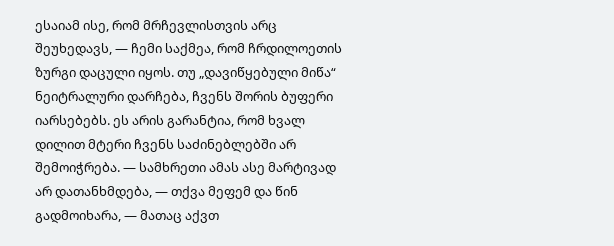ესაიამ ისე, რომ მრჩევლისთვის არც შეუხედავს, — ჩემი საქმეა, რომ ჩრდილოეთის ზურგი დაცული იყოს. თუ „დავიწყებული მიწა“ ნეიტრალური დარჩება, ჩვენს შორის ბუფერი იარსებებს. ეს არის გარანტია, რომ ხვალ დილით მტერი ჩვენს საძინებლებში არ შემოიჭრება. — სამხრეთი ამას ასე მარტივად არ დათანხმდება, — თქვა მეფემ და წინ გადმოიხარა, — მათაც აქვთ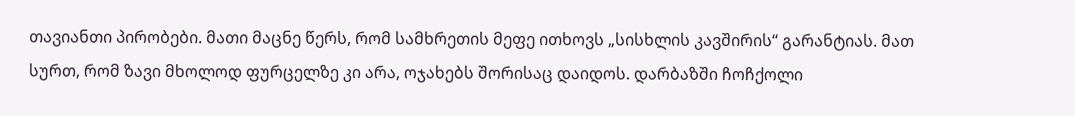თავიანთი პირობები. მათი მაცნე წერს, რომ სამხრეთის მეფე ითხოვს „სისხლის კავშირის“ გარანტიას. მათ სურთ, რომ ზავი მხოლოდ ფურცელზე კი არა, ოჯახებს შორისაც დაიდოს. დარბაზში ჩოჩქოლი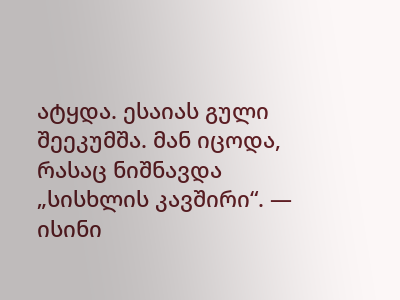ატყდა. ესაიას გული შეეკუმშა. მან იცოდა, რასაც ნიშნავდა „სისხლის კავშირი“. — ისინი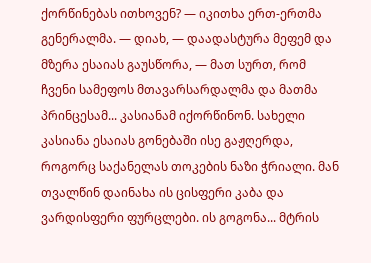ქორწინებას ითხოვენ? — იკითხა ერთ-ერთმა გენერალმა. — დიახ, — დაადასტურა მეფემ და მზერა ესაიას გაუსწორა, — მათ სურთ, რომ ჩვენი სამეფოს მთავარსარდალმა და მათმა პრინცესამ... კასიანამ იქორწინონ. სახელი კასიანა ესაიას გონებაში ისე გაჟღერდა, როგორც საქანელას თოკების ნაზი ჭრიალი. მან თვალწინ დაინახა ის ცისფერი კაბა და ვარდისფერი ფურცლები. ის გოგონა... მტრის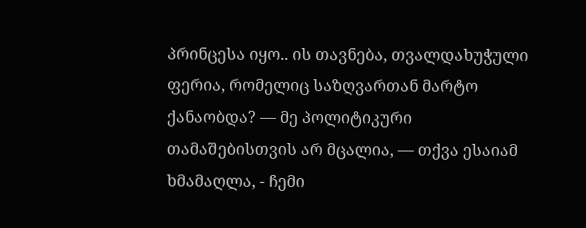პრინცესა იყო.. ის თავნება, თვალდახუჭული ფერია, რომელიც საზღვართან მარტო ქანაობდა? — მე პოლიტიკური თამაშებისთვის არ მცალია, — თქვა ესაიამ ხმამაღლა, - ჩემი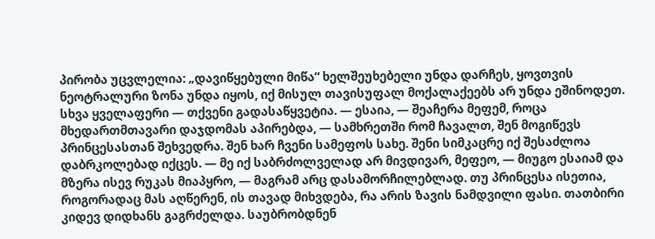პირობა უცვლელია: „დავიწყებული მიწა“ ხელშეუხებელი უნდა დარჩეს, ყოვთვის ნეოტრალური ზონა უნდა იყოს, იქ მისულ თავისუფალ მოქალაქეებს არ უნდა ეშინოდეთ. სხვა ყველაფერი — თქვენი გადასაწყვეტია. — ესაია, — შეაჩერა მეფემ, როცა მხედართმთავარი დაჯდომას აპირებდა, — სამხრეთში რომ ჩავალთ, შენ მოგიწევს პრინცესასთან შეხვედრა. შენ ხარ ჩვენი სამეფოს სახე. შენი სიმკაცრე იქ შესაძლოა დაბრკოლებად იქცეს. — მე იქ საბრძოლველად არ მივდივარ, მეფეო, — მიუგო ესაიამ და მზერა ისევ რუკას მიაპყრო, — მაგრამ არც დასამორჩილებლად. თუ პრინცესა ისეთია, როგორადაც მას აღწერენ, ის თავად მიხვდება, რა არის ზავის ნამდვილი ფასი. თათბირი კიდევ დიდხანს გაგრძელდა. საუბრობდნენ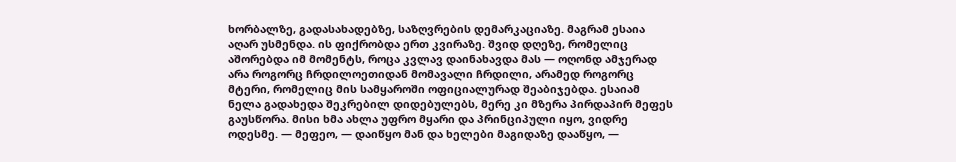ხორბალზე, გადასახადებზე, საზღვრების დემარკაციაზე. მაგრამ ესაია აღარ უსმენდა. ის ფიქრობდა ერთ კვირაზე. შვიდ დღეზე, რომელიც აშორებდა იმ მომენტს, როცა კვლავ დაინახავდა მას — ოღონდ ამჯერად არა როგორც ჩრდილოეთიდან მომავალი ჩრდილი, არამედ როგორც მტერი, რომელიც მის სამყაროში ოფიციალურად შეაბიჯებდა. ესაიამ ნელა გადახედა შეკრებილ დიდებულებს, მერე კი მზერა პირდაპირ მეფეს გაუსწორა. მისი ხმა ახლა უფრო მყარი და პრინციპული იყო, ვიდრე ოდესმე. — მეფეო, — დაიწყო მან და ხელები მაგიდაზე დააწყო, —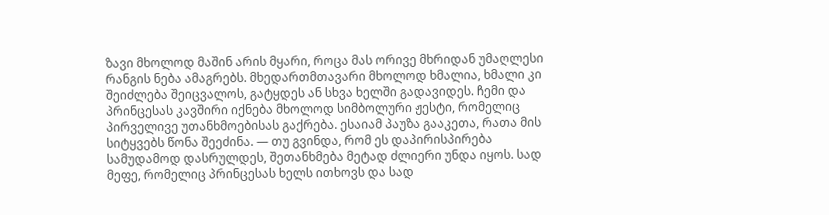ზავი მხოლოდ მაშინ არის მყარი, როცა მას ორივე მხრიდან უმაღლესი რანგის ნება ამაგრებს. მხედართმთავარი მხოლოდ ხმალია, ხმალი კი შეიძლება შეიცვალოს, გატყდეს ან სხვა ხელში გადავიდეს. ჩემი და პრინცესას კავშირი იქნება მხოლოდ სიმბოლური ჟესტი, რომელიც პირველივე უთანხმოებისას გაქრება. ესაიამ პაუზა გააკეთა, რათა მის სიტყვებს წონა შეეძინა. — თუ გვინდა, რომ ეს დაპირისპირება სამუდამოდ დასრულდეს, შეთანხმება მეტად ძლიერი უნდა იყოს. სად მეფე, რომელიც პრინცესას ხელს ითხოვს და სად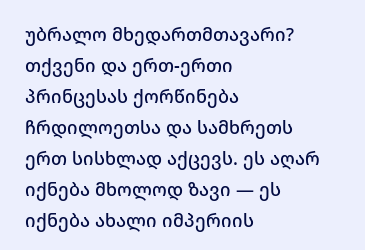უბრალო მხედართმთავარი? თქვენი და ერთ-ერთი პრინცესას ქორწინება ჩრდილოეთსა და სამხრეთს ერთ სისხლად აქცევს. ეს აღარ იქნება მხოლოდ ზავი — ეს იქნება ახალი იმპერიის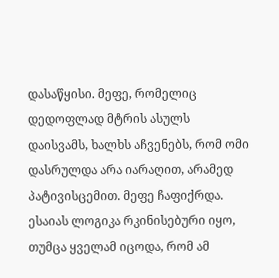დასაწყისი. მეფე, რომელიც დედოფლად მტრის ასულს დაისვამს, ხალხს აჩვენებს, რომ ომი დასრულდა არა იარაღით, არამედ პატივისცემით. მეფე ჩაფიქრდა. ესაიას ლოგიკა რკინისებური იყო, თუმცა ყველამ იცოდა, რომ ამ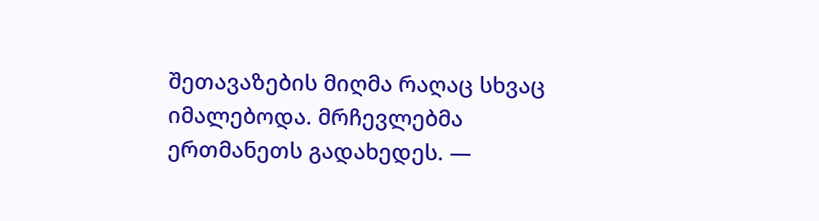შეთავაზების მიღმა რაღაც სხვაც იმალებოდა. მრჩევლებმა ერთმანეთს გადახედეს. —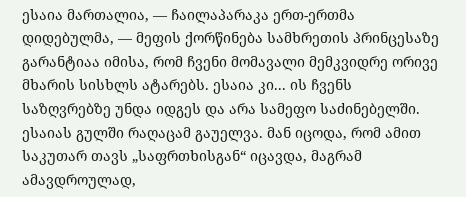ესაია მართალია, — ჩაილაპარაკა ერთ-ერთმა დიდებულმა, — მეფის ქორწინება სამხრეთის პრინცესაზე გარანტიაა იმისა, რომ ჩვენი მომავალი მემკვიდრე ორივე მხარის სისხლს ატარებს. ესაია კი... ის ჩვენს საზღვრებზე უნდა იდგეს და არა სამეფო საძინებელში. ესაიას გულში რაღაცამ გაუელვა. მან იცოდა, რომ ამით საკუთარ თავს „საფრთხისგან“ იცავდა, მაგრამ ამავდროულად,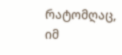რატომღაც, იმ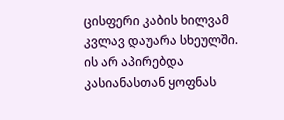ცისფერი კაბის ხილვამ კვლავ დაუარა სხეულში. ის არ აპირებდა კასიანასთან ყოფნას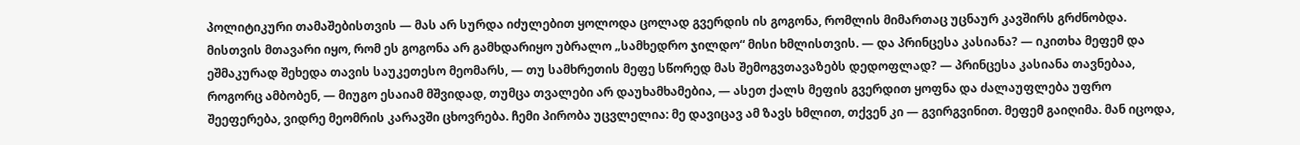პოლიტიკური თამაშებისთვის — მას არ სურდა იძულებით ყოლოდა ცოლად გვერდის ის გოგონა, რომლის მიმართაც უცნაურ კავშირს გრძნობდა. მისთვის მთავარი იყო, რომ ეს გოგონა არ გამხდარიყო უბრალო „სამხედრო ჯილდო“ მისი ხმლისთვის. — და პრინცესა კასიანა? — იკითხა მეფემ და ეშმაკურად შეხედა თავის საუკეთესო მეომარს, — თუ სამხრეთის მეფე სწორედ მას შემოგვთავაზებს დედოფლად? — პრინცესა კასიანა თავნებაა, როგორც ამბობენ, — მიუგო ესაიამ მშვიდად, თუმცა თვალები არ დაუხამხამებია, — ასეთ ქალს მეფის გვერდით ყოფნა და ძალაუფლება უფრო შეეფერება, ვიდრე მეომრის კარავში ცხოვრება. ჩემი პირობა უცვლელია: მე დავიცავ ამ ზავს ხმლით, თქვენ კი — გვირგვინით. მეფემ გაიღიმა. მან იცოდა,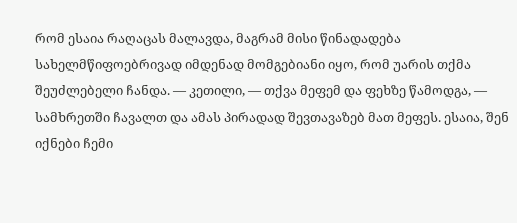რომ ესაია რაღაცას მალავდა, მაგრამ მისი წინადადება სახელმწიფოებრივად იმდენად მომგებიანი იყო, რომ უარის თქმა შეუძლებელი ჩანდა. — კეთილი, — თქვა მეფემ და ფეხზე წამოდგა, — სამხრეთში ჩავალთ და ამას პირადად შევთავაზებ მათ მეფეს. ესაია, შენ იქნები ჩემი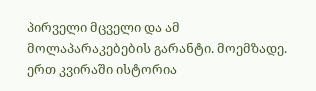პირველი მცველი და ამ მოლაპარაკებების გარანტი. მოემზადე. ერთ კვირაში ისტორია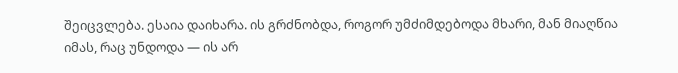შეიცვლება. ესაია დაიხარა. ის გრძნობდა, როგორ უმძიმდებოდა მხარი, მან მიაღწია იმას, რაც უნდოდა — ის არ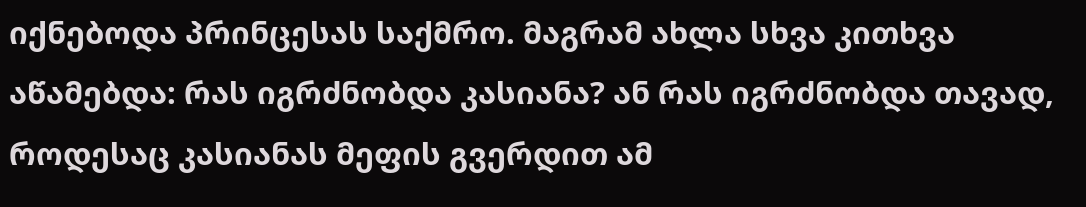იქნებოდა პრინცესას საქმრო. მაგრამ ახლა სხვა კითხვა აწამებდა: რას იგრძნობდა კასიანა? ან რას იგრძნობდა თავად, როდესაც კასიანას მეფის გვერდით ამ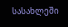სასახლეში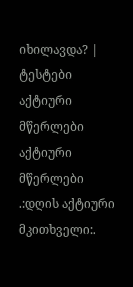იხილავდა? |
ტესტები
აქტიური მწერლები
აქტიური მწერლები
.:დღის აქტიური მკითხველი:.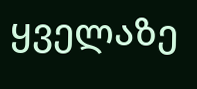ყველაზე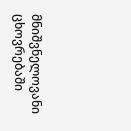მნიშვნელოვანი ცხოვრებაში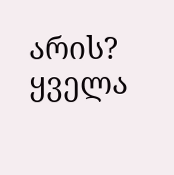არის?
ყველა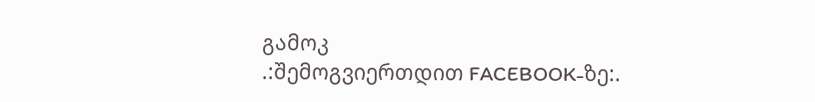გამოკ
.:შემოგვიერთდით FACEBOOK-ზე:.